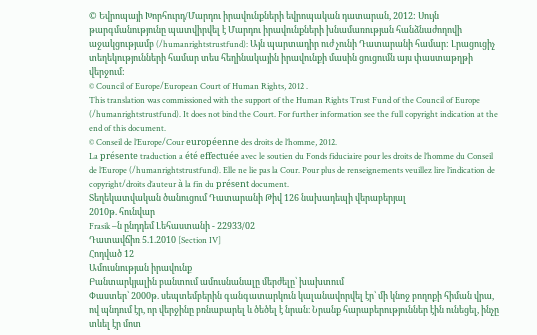© Եվրոպայի Խորհուրդ/Մարդու իրավունքների եվրոպական դատարան, 2012: Սույն թարգմանությունը պատվիրվել է Մարդու իրավունքների խնամառության հանձնաժողովի աջակցությամբ (/humanrightstrustfund): Այն պարտադիր ուժ չունի Դատարանի համար: Լրացուցիչ տեղեկությունների համար տես հեղինակային իրավունքի մասին ցուցումն այս փաստաթղթի վերջում:
© Council of Europe/European Court of Human Rights, 2012 .
This translation was commissioned with the support of the Human Rights Trust Fund of the Council of Europe (/humanrightstrustfund). It does not bind the Court. For further information see the full copyright indication at the end of this document.
© Conseil de l’Europe/Cour européenne des droits de l’homme, 2012.
La présente traduction a été effectuée avec le soutien du Fonds fiduciaire pour les droits de l’homme du Conseil de l’Europe (/humanrightstrustfund). Elle ne lie pas la Cour. Pour plus de renseignements veuillez lire l’indication de copyright/droits d’auteur à la fin du présent document.
Տեղեկատվական ծանուցում Դատարանի Թիվ 126 նախադեպի վերաբերյալ
2010թ. հունվար
Frasik –ն ընդդեմ Լեհաստանի - 22933/02
Դատավճիռ 5.1.2010 [Section IV]
Հոդված 12
Ամուսնության իրավունք
Բանտարկյալին բանտում ամուսնանալը մերժելը՝ խախտում
Փաստեր՝ 2000թ. սեպտեմբերին գանգատարկուն կալանավորվել էր՝ մի կնոջ բողոքի հիման վրա, ով պնդում էր, որ վերջինը բռնաբարել և ծեծել է նրան։ Նրանք հարաբերություններ էին ունեցել, ինչը տևել էր մոտ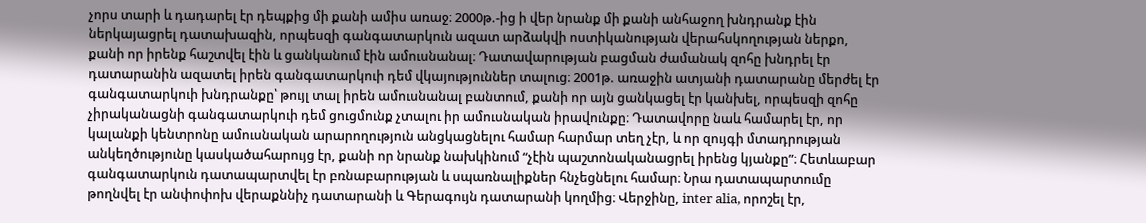չորս տարի և դադարել էր դեպքից մի քանի ամիս առաջ։ 2000թ.-ից ի վեր նրանք մի քանի անհաջող խնդրանք էին ներկայացրել դատախազին, որպեսզի գանգատարկուն ազատ արձակվի ոստիկանության վերահսկողության ներքո, քանի որ իրենք հաշտվել էին և ցանկանում էին ամուսնանալ։ Դատավարության բացման ժամանակ զոհը խնդրել էր դատարանին ազատել իրեն գանգատարկուի դեմ վկայություններ տալուց։ 2001թ. առաջին ատյանի դատարանը մերժել էր գանգատարկուի խնդրանքը՝ թույլ տալ իրեն ամուսնանալ բանտում, քանի որ այն ցանկացել էր կանխել, որպեսզի զոհը չիրականացնի գանգատարկուի դեմ ցուցմունք չտալու իր ամուսնական իրավունքը։ Դատավորը նաև համարել էր, որ կալանքի կենտրոնը ամուսնական արարողություն անցկացնելու համար հարմար տեղ չէր, և որ զույգի մտադրության անկեղծությունը կասկածահարույց էր, քանի որ նրանք նախկինում “չէին պաշտոնականացրել իրենց կյանքը”։ Հետևաբար գանգատարկուն դատապարտվել էր բռնաբարության և սպառնալիքներ հնչեցնելու համար։ Նրա դատապարտումը թողնվել էր անփոփոխ վերաքննիչ դատարանի և Գերագույն դատարանի կողմից։ Վերջինը, inter alia, որոշել էր,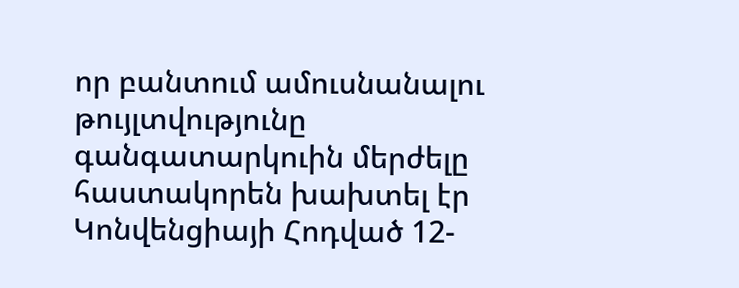որ բանտում ամուսնանալու թույլտվությունը գանգատարկուին մերժելը հաստակորեն խախտել էր Կոնվենցիայի Հոդված 12-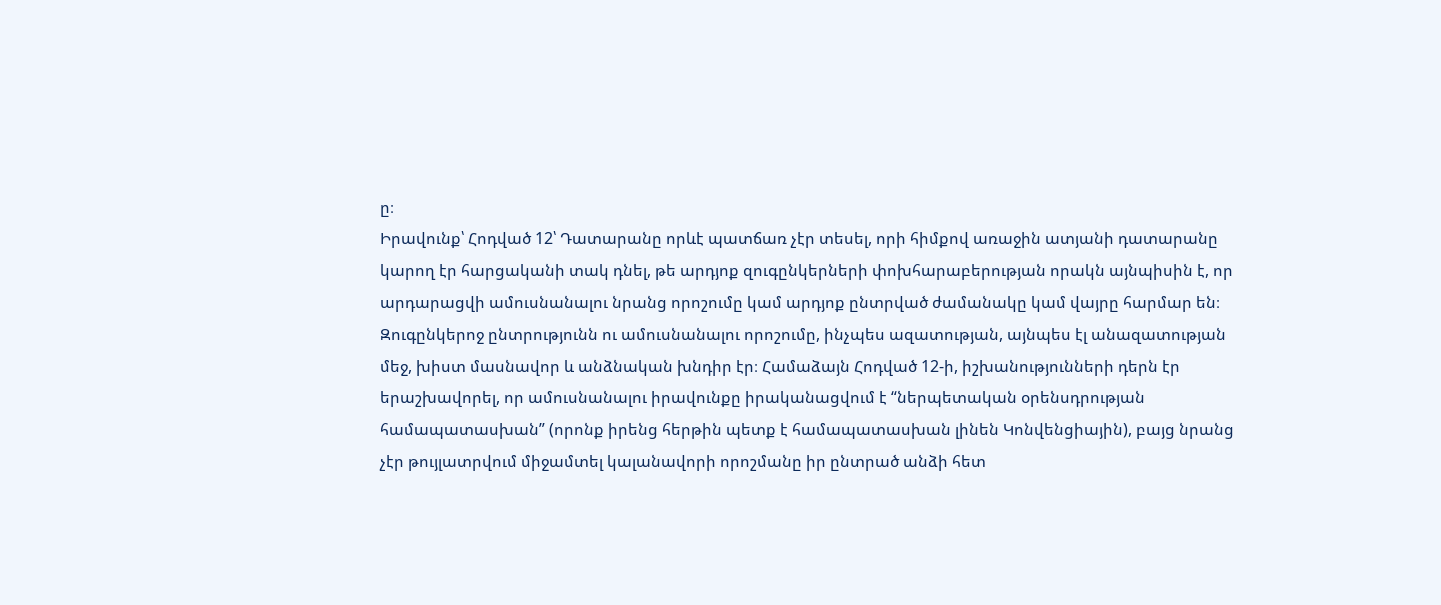ը։
Իրավունք՝ Հոդված 12՝ Դատարանը որևէ պատճառ չէր տեսել, որի հիմքով առաջին ատյանի դատարանը կարող էր հարցականի տակ դնել, թե արդյոք զուգընկերների փոխհարաբերության որակն այնպիսին է, որ արդարացվի ամուսնանալու նրանց որոշումը կամ արդյոք ընտրված ժամանակը կամ վայրը հարմար են։ Զուգընկերոջ ընտրությունն ու ամուսնանալու որոշումը, ինչպես ազատության, այնպես էլ անազատության մեջ, խիստ մասնավոր և անձնական խնդիր էր։ Համաձայն Հոդված 12-ի, իշխանությունների դերն էր երաշխավորել, որ ամուսնանալու իրավունքը իրականացվում է “ներպետական օրենսդրության համապատասխան” (որոնք իրենց հերթին պետք է համապատասխան լինեն Կոնվենցիային), բայց նրանց չէր թույլատրվում միջամտել կալանավորի որոշմանը իր ընտրած անձի հետ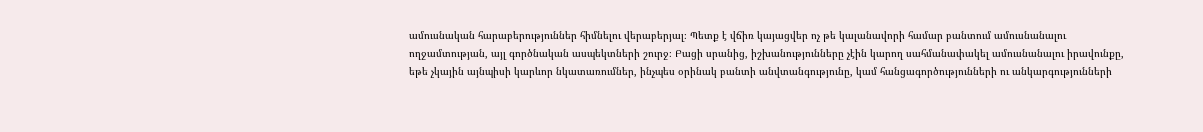ամուսնական հարաբերություններ հիմնելու վերաբերյալ։ Պետք է վճիռ կայացվեր ոչ թե կալանավորի համար բանտում ամուսնանալու ողջամտության, այլ գործնական ասպեկտների շուրջ։ Բացի սրանից, իշխանությունները չէին կարող սահմանափակել ամուսնանալու իրավունքը, եթե չկային այնպիսի կարևոր նկատառումներ, ինչպես օրինակ բանտի անվտանգությունը, կամ հանցագործությունների ու անկարգությունների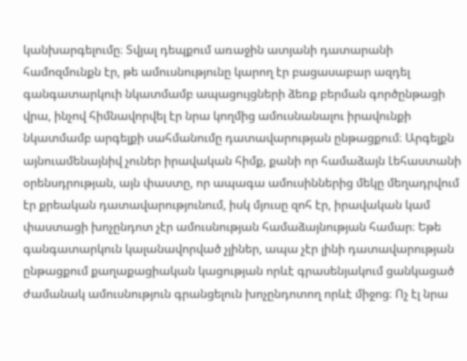կանխարգելումը։ Տվյալ դեպքում առաջին ատյանի դատարանի համոզմունքն էր, թե ամուսնությունը կարող էր բացասաբար ազդել գանգատարկուի նկատմամբ ապացույցների ձեռք բերման գործընթացի վրա, ինչով հիմնավորվել էր նրա կողմից ամուսնանալու իրավունքի նկատմամբ արգելքի սահմանումը դատավարության ընթացքում։ Արգելքն այնուամենայնիվ չուներ իրավական հիմք, քանի որ համաձայն Լեհաստանի օրենսդրության, այն փաստը, որ ապագա ամուսիններից մեկը մեղադրվում էր քրեական դատավարությունում, իսկ մյուսը զոհ էր, իրավական կամ փաստացի խոչընդոտ չէր ամուսնության համաձայնության համար։ Եթե գանգատարկուն կալանավորված չլիներ, ապա չէր լինի դատավարության ընթացքում քաղաքացիական կացության որևէ գրասենյակում ցանկացած ժամանակ ամուսնություն գրանցելուն խոչընդոտող որևէ միջոց։ Ոչ էլ նրա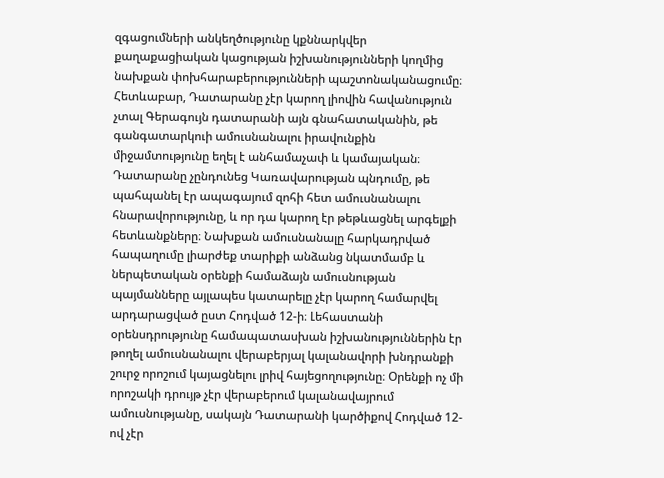զգացումների անկեղծությունը կքննարկվեր քաղաքացիական կացության իշխանությունների կողմից նախքան փոխհարաբերությունների պաշտոնականացումը։ Հետևաբար, Դատարանը չէր կարող լիովին հավանություն չտալ Գերագույն դատարանի այն գնահատականին, թե գանգատարկուի ամուսնանալու իրավունքին միջամտությունը եղել է անհամաչափ և կամայական։ Դատարանը չընդունեց Կառավարության պնդումը, թե պահպանել էր ապագայում զոհի հետ ամուսնանալու հնարավորությունը, և որ դա կարող էր թեթևացնել արգելքի հետևանքները։ Նախքան ամուսնանալը հարկադրված հապաղումը լիարժեք տարիքի անձանց նկատմամբ և ներպետական օրենքի համաձայն ամուսնության պայմանները այլապես կատարելը չէր կարող համարվել արդարացված ըստ Հոդված 12-ի։ Լեհաստանի օրենսդրությունը համապատասխան իշխանություններին էր թողել ամուսնանալու վերաբերյալ կալանավորի խնդրանքի շուրջ որոշում կայացնելու լրիվ հայեցողությունը։ Օրենքի ոչ մի որոշակի դրույթ չէր վերաբերում կալանավայրում ամուսնությանը, սակայն Դատարանի կարծիքով Հոդված 12-ով չէր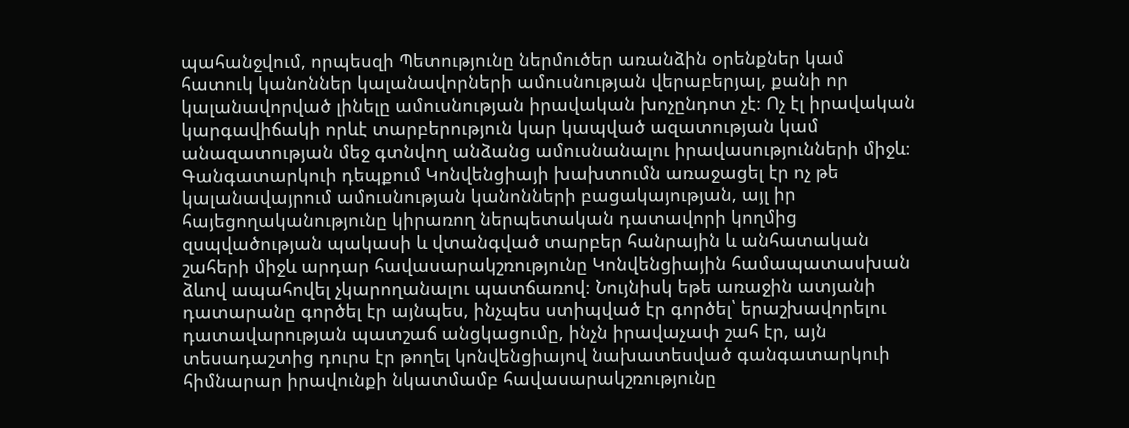պահանջվում, որպեսզի Պետությունը ներմուծեր առանձին օրենքներ կամ հատուկ կանոններ կալանավորների ամուսնության վերաբերյալ, քանի որ կալանավորված լինելը ամուսնության իրավական խոչընդոտ չէ։ Ոչ էլ իրավական կարգավիճակի որևէ տարբերություն կար կապված ազատության կամ անազատության մեջ գտնվող անձանց ամուսնանալու իրավասությունների միջև։ Գանգատարկուի դեպքում Կոնվենցիայի խախտումն առաջացել էր ոչ թե կալանավայրում ամուսնության կանոնների բացակայության, այլ իր հայեցողականությունը կիրառող ներպետական դատավորի կողմից զսպվածության պակասի և վտանգված տարբեր հանրային և անհատական շահերի միջև արդար հավասարակշռությունը Կոնվենցիային համապատասխան ձևով ապահովել չկարողանալու պատճառով։ Նույնիսկ եթե առաջին ատյանի դատարանը գործել էր այնպես, ինչպես ստիպված էր գործել՝ երաշխավորելու դատավարության պատշաճ անցկացումը, ինչն իրավաչափ շահ էր, այն տեսադաշտից դուրս էր թողել կոնվենցիայով նախատեսված գանգատարկուի հիմնարար իրավունքի նկատմամբ հավասարակշռությունը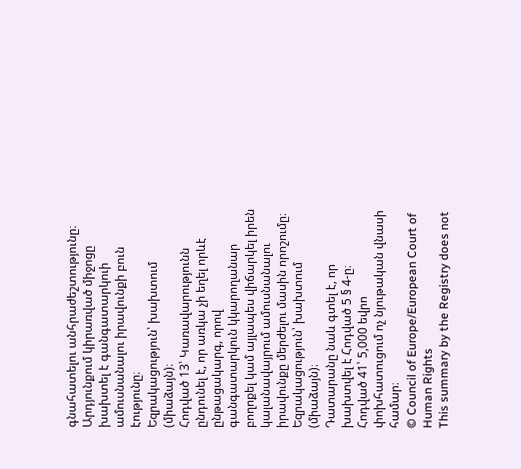գնահատելու անհրաժեշտությունը։ Արդյունքում կիրառված միջոցը խախտել է գանգատարկուի ամուսնանալու իրավունքի բուն էությունը։
Եզրակացություն՝ խախտում (միաձայն)։
Հոդված 13՝ Կառավարությունն ընդունել է, որ առկա չի եղել որևէ ընթացակարգ, որով գանգատարկուն կկարողանար բողոքել կամ այլապես վիճարկել իրեն կալանավայրում ամուսնանալու իրավունքը մերժելու մասին որոշումը։
Եզրակացություն՝ խախտում (միաձայն)։
Դատարանը նաև գտել է, որ խախտվել է Հոդված 5 § 4-ը։
Հոդված 41՝ 5,000 եվրո փոխհատուցում ոչ նյութական վնասի համար։
© Council of Europe/European Court of Human Rights
This summary by the Registry does not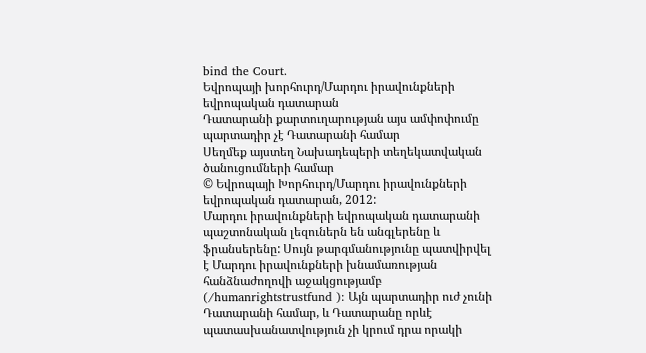bind the Court.
Եվրոպայի խորհուրդ/Մարդու իրավունքների եվրոպական դատարան
Դատարանի քարտուղարության այս ամփոփումը պարտադիր չէ Դատարանի համար
Սեղմեք այստեղ Նախադեպերի տեղեկատվական ծանուցումների համար
© Եվրոպայի Խորհուրդ/Մարդու իրավունքների եվրոպական դատարան, 2012:
Մարդու իրավունքների եվրոպական դատարանի պաշտոնական լեզուներն են անգլերենը և ֆրանսերենը: Սույն թարգմանությունը պատվիրվել է Մարդու իրավունքների խնամառության հանձնաժողովի աջակցությամբ (/humanrightstrustfund ): Այն պարտադիր ուժ չունի Դատարանի համար, և Դատարանը որևէ պատասխանատվություն չի կրում դրա որակի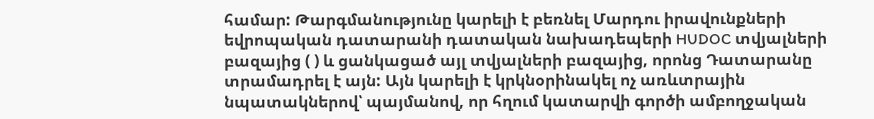համար: Թարգմանությունը կարելի է բեռնել Մարդու իրավունքների եվրոպական դատարանի դատական նախադեպերի HUDOC տվյալների բազայից ( ) և ցանկացած այլ տվյալների բազայից, որոնց Դատարանը տրամադրել է այն: Այն կարելի է կրկնօրինակել ոչ առևտրային նպատակներով՝ պայմանով, որ հղում կատարվի գործի ամբողջական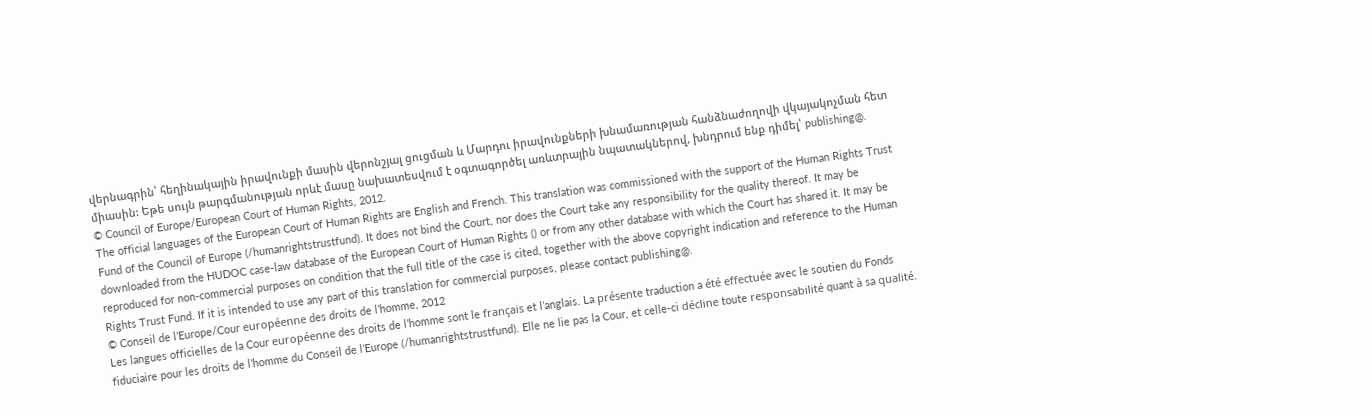վերնագրին՝ հեղինակային իրավունքի մասին վերոնշյալ ցուցման և Մարդու իրավունքների խնամառության հանձնաժողովի վկայակոչման հետ միասին: Եթե սույն թարգմանության որևէ մասը նախատեսվում է օգտագործել առևտրային նպատակներով, խնդրում ենք դիմել՝ publishing@.
© Council of Europe/European Court of Human Rights, 2012.
The official languages of the European Court of Human Rights are English and French. This translation was commissioned with the support of the Human Rights Trust Fund of the Council of Europe (/humanrightstrustfund). It does not bind the Court, nor does the Court take any responsibility for the quality thereof. It may be downloaded from the HUDOC case-law database of the European Court of Human Rights () or from any other database with which the Court has shared it. It may be reproduced for non-commercial purposes on condition that the full title of the case is cited, together with the above copyright indication and reference to the Human Rights Trust Fund. If it is intended to use any part of this translation for commercial purposes, please contact publishing@.
© Conseil de l’Europe/Cour européenne des droits de l’homme, 2012
Les langues officielles de la Cour européenne des droits de l’homme sont le français et l’anglais. La présente traduction a été effectuée avec le soutien du Fonds fiduciaire pour les droits de l’homme du Conseil de l’Europe (/humanrightstrustfund). Elle ne lie pas la Cour, et celle-ci décline toute responsabilité quant à sa qualité.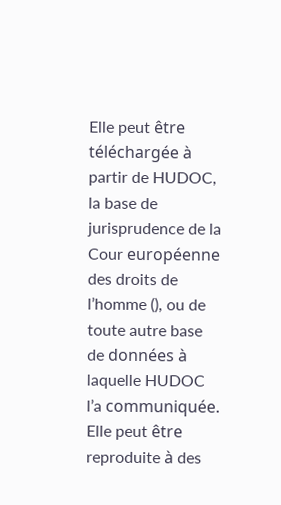Elle peut être téléchargée à partir de HUDOC, la base de jurisprudence de la Cour européenne des droits de l’homme (), ou de toute autre base de données à laquelle HUDOC l’a communiquée. Elle peut être reproduite à des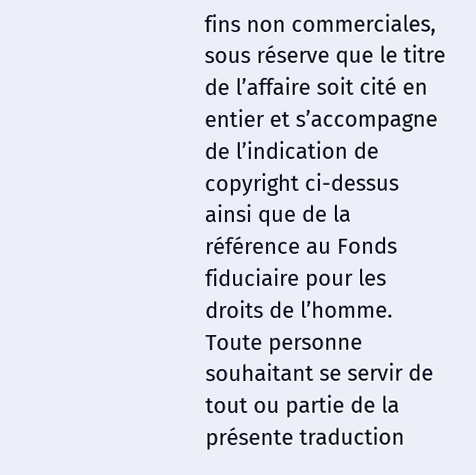fins non commerciales, sous réserve que le titre de l’affaire soit cité en entier et s’accompagne de l’indication de copyright ci-dessus ainsi que de la référence au Fonds fiduciaire pour les droits de l’homme. Toute personne souhaitant se servir de tout ou partie de la présente traduction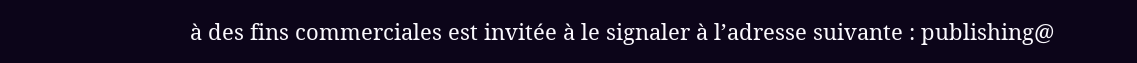à des fins commerciales est invitée à le signaler à l’adresse suivante : publishing@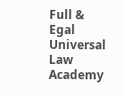Full & Egal Universal Law Academy